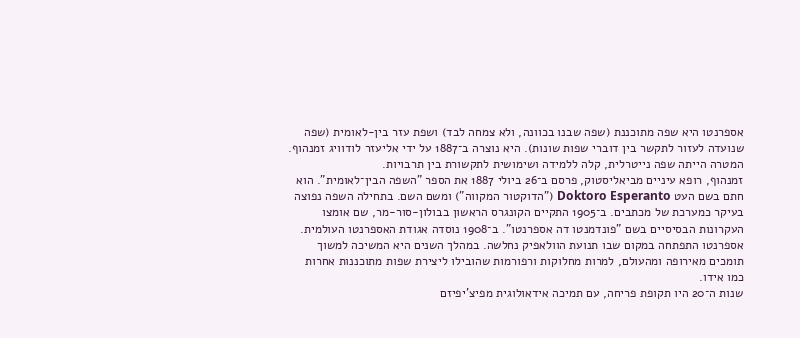אספרנטו היא שפה מתוכננת (שפה שבנו בכוונה, ולא צמחה לבד) ושפת עזר בין-לאומית (שפה שנועדה לעזור לתקשר בין דוברי שפות שונות). היא נוצרה ב־1887 על ידי אליעזר לודוויג זמנהוף. המטרה הייתה שפה נייטרלית, קלה ללמידה ושימושית לתקשורת בין תרבויות.
זמנהוף, רופא עיניים מביאליסטוק, פרסם ב־26 ביולי 1887 את הספר "השפה הבין־לאומית". הוא חתם בשם העט Doktoro Esperanto ("הדוקטור המקווה") ומשם השם. בתחילה השפה נפוצה בעיקר כמערכת של מכתבים. ב־1905 התקיים הקונגרס הראשון בבולון-סור-מר, שם אומצו העקרונות הבסיסיים בשם "פונדמנטו דה אספרנטו". ב־1908 נוסדה אגודת האספרנטו העולמית.
אספרנטו התפתחה במקום שבו תנועת הוולאפיק נחלשה. במהלך השנים היא המשיכה למשוך תומכים מאירופה ומהעולם, למרות מחלוקות ורפורמות שהובילו ליצירת שפות מתוכננות אחרות כמו אידו.
שנות ה־20 היו תקופת פריחה, עם תמיכה אידאולוגית מפיצ'יפיזם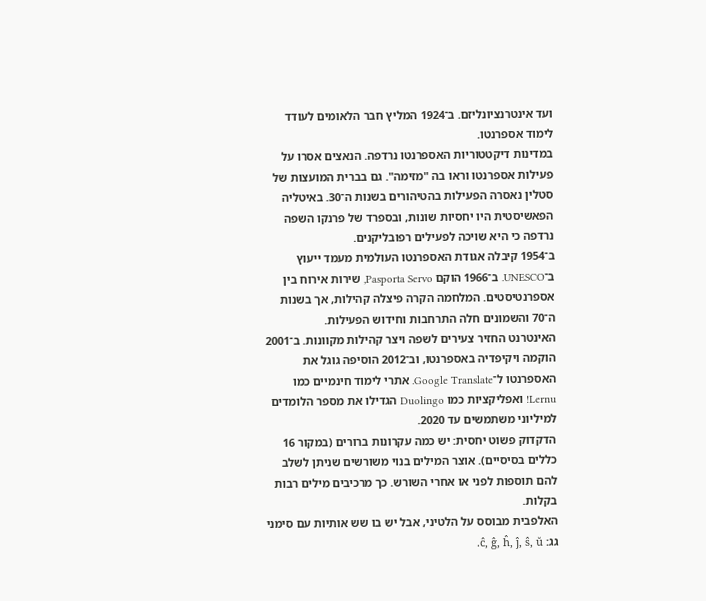ועד אינטרנציונליזם. ב־1924 המליץ חבר הלאומים לעודד לימוד אספרנטו.
במדינות דיקטטוריות האספרנטו נרדפה. הנאצים אסרו על פעילות אספרנטו וראו בה "מזימה". גם בברית המועצות של סטלין נאסרה הפעילות בהטיהורים בשנות ה־30. באיטליה הפאשיסטית היו יחסיות שונות, ובספרד של פרנקו השפה נרדפה כי היא שויכה לפעילים רפובליקנים.
ב־1954 קיבלה אגודת האספרנטו העולמית מעמד ייעוץ ב־UNESCO. ב־1966 הוקם Pasporta Servo, שירות אירוח בין אספרנטיסטים. המלחמה הקרה פיצלה קהילות, אך בשנות ה־70 והשמונים חלה התרחבות וחידוש הפעילות.
האינטרנט החזיר צעירים לשפה ויצר קהילות מקוונות. ב־2001 הוקמה ויקיפדיה באספרנטו, וב־2012 הוסיפה גוגל את האספרנטו ל־Google Translate. אתרי לימוד חינמיים כמו Lernu! ואפליקציות כמו Duolingo הגדילו את מספר הלומדים למיליוני משתמשים עד 2020.
הדקדוק פשוט יחסית: יש כמה עקרונות ברורים (במקור 16 כללים בסיסיים). אוצר המילים בנוי משורשים שניתן לשלב להם תוספות לפני או אחרי השורש. כך מרכיבים מילים רבות בקלות.
האלפבית מבוסס על הלטיני, אבל יש בו שש אותיות עם סימני גג: ĉ, ĝ, ĥ, ĵ, ŝ, ŭ.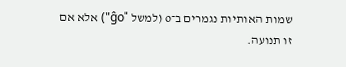שמות האותיות נגמרים ב־o (למשל "ĝo") אלא אם זו תנועה.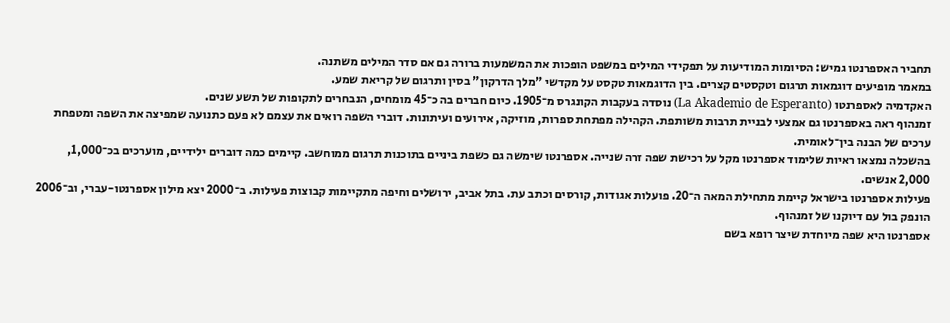תחביר האספרנטו גמיש: הסיומות המודיעות על תפקידי המילים במשפט הופכות את המשמעות ברורה גם אם סדר המילים משתנה.
במאמר מופיעים דוגמאות תרגום וטקסטים קצרים. בין הדוגמאות טקסט על מקדשי "מלך הדרקון" בסין ותרגום של קריאת שמע.
האקדמיה לאספרנטו (La Akademio de Esperanto) נוסדה בעקבות הקונגרס מ־1905. כיום חברים בה כ־45 מומחים, הנבחרים לתקופות של תשע שנים.
זמנהוף ראה באספרנטו גם אמצעי לבניית תרבות משותפת. הקהילה מפתחת ספרות, מוזיקה, אירועים ועיתונות. דוברי השפה רואים את עצמם לא פעם כתנועה שמפיצה את השפה ומטפחת ערכים של הבנה בין־לאומית.
בהשכלה נמצאו ראיות שלימוד אספרנטו מקל על רכישת שפה זרה שנייה. אספרנטו שימשה גם כשפת ביניים בתוכנות תרגום ממוחשב. קיימים כמה דוברים ילידיים, מוערכים בכ־1,000, 2,000 אנשים.
פעילות אספרנטו בישראל קיימת מתחילת המאה ה־20. פועלות אגודות, קורסים וכתב עת. בתל אביב, ירושלים וחיפה מתקיימות קבוצות פעילות. ב־2000 יצא מילון אספרנטו-עברי, וב־2006 הונפק בול עם דיוקנו של זמנהוף.
אספרנטו היא שפה מיוחדת שיצר רופא בשם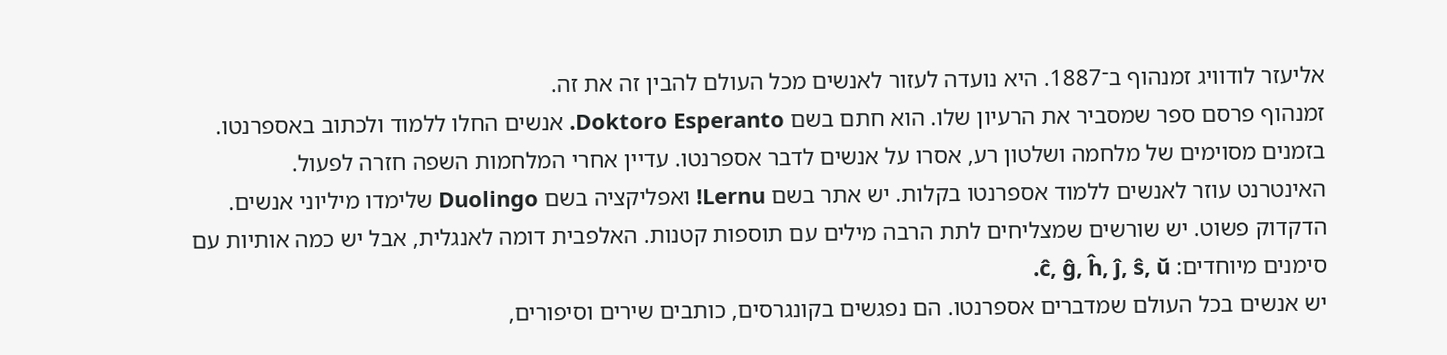אליעזר לודוויג זמנהוף ב־1887. היא נועדה לעזור לאנשים מכל העולם להבין זה את זה.
זמנהוף פרסם ספר שמסביר את הרעיון שלו. הוא חתם בשם Doktoro Esperanto. אנשים החלו ללמוד ולכתוב באספרנטו.
בזמנים מסוימים של מלחמה ושלטון רע, אסרו על אנשים לדבר אספרנטו. עדיין אחרי המלחמות השפה חזרה לפעול.
האינטרנט עוזר לאנשים ללמוד אספרנטו בקלות. יש אתר בשם Lernu! ואפליקציה בשם Duolingo שלימדו מיליוני אנשים.
הדקדוק פשוט. יש שורשים שמצליחים לתת הרבה מילים עם תוספות קטנות. האלפבית דומה לאנגלית, אבל יש כמה אותיות עם סימנים מיוחדים: ĉ, ĝ, ĥ, ĵ, ŝ, ŭ.
יש אנשים בכל העולם שמדברים אספרנטו. הם נפגשים בקונגרסים, כותבים שירים וסיפורים,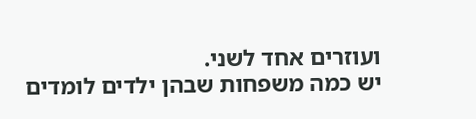ועוזרים אחד לשני.
יש כמה משפחות שבהן ילדים לומדים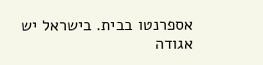אספרנטו בבית. בישראל יש אגודה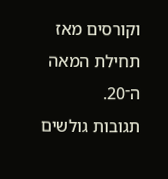וקורסים מאז תחילת המאה ה־20.
תגובות גולשים